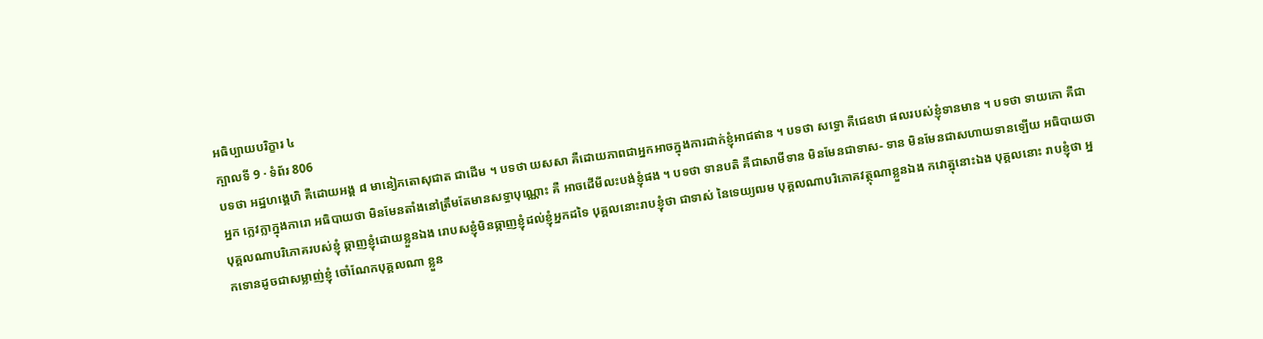អធិប្បាយបរិក្ខារ ៤
ក្បាលទី 9 · ទំព័រ 806
បទថា អដ្ឋហង្គេហិ គឺដោយអង្គ ៨ មានៀភតោសុជាត ជាដើម ។ បទថា យសសា គឺដោយភាពជាអ្នកអាចក្នុងការដាក់ខ្ញុំអាជឥាន ។ បទថា សទ្ធោ គឺជេឧឋា ផលរបស់ខ្ញុំទានមាន ។ បទថា ទាយកោ គឺជាអ្នក ក្លេវក្លាក្នុងការោ អធិបាយថា មិនមែនតាំងនៅត្រឹមតែមានសទ្ធាបុណ្ណោះ គឺ អាចដើមីលះបង់ខ្ញុំផង ។ បទថា ទានបតិ គឺជាសាមីទាន មិនមែនជាទាស- ទាន មិនមែនជាសហាយទានឡើយ អធិបាយថា បុគ្គលណាបរិភោគរបស់ខ្ញុំ ឆ្កាញខ្ញុំដោយខ្លួនឯង រោបសខ្ញុំមិនឆ្កាញខ្ញុំដល់ខ្ញុំអ្នកដទៃ បុគ្គលនោះរាបខ្ញុំថា ជាទាស់ នៃទេយ្យឍម បុគ្គលណាបរិភោគវត្ថុណាខ្លួនឯង កវោត្ឋុនោះឯង បុគ្គលនោះ រាបខ្ញុំថា អ្នកទោនដូចជាសម្លាញ់ខ្ញុំ ចោំណែកបុគ្គលណា ខ្លួន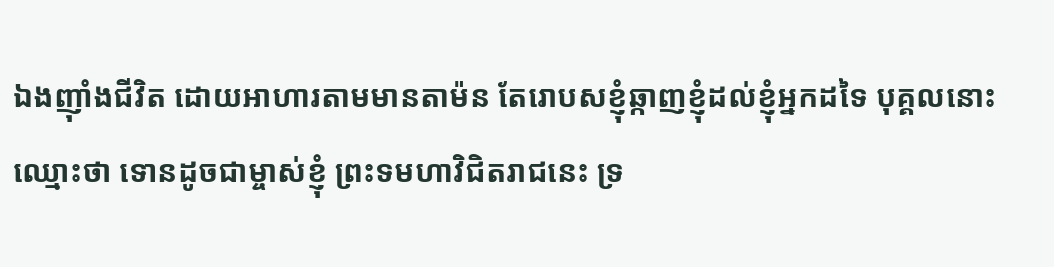ឯងញ៉ាំងជីវិត ដោយអាហារតាមមានតាម៉ន តែរោបសខ្ញុំឆ្កាញខ្ញុំដល់ខ្ញុំអ្នកដទៃ បុគ្គលនោះ ឈ្មោះថា ទោនដូចជាម្ចាស់ខ្ញុំ ព្រះទមហាវិជិតរាជនេះ ទ្រ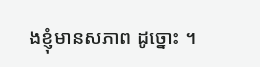ងខ្ញុំមានសភាព ដូច្នោះ ។